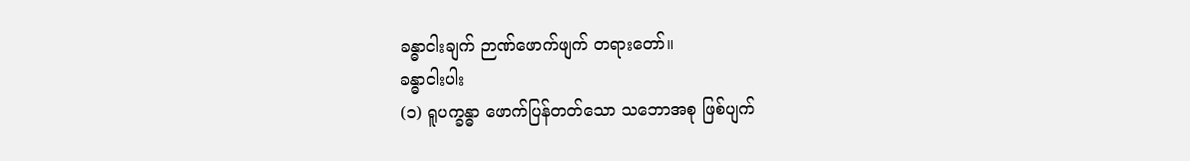ခန္ဓာငါးချက် ဉာဏ်ဖောက်ဖျက် တရားတော်။
ခန္ဓာငါးပါး
(၁) ရူပက္ခန္ဓာ ဖောက်ပြန်တတ်သော သဘောအစု ဖြစ်ပျက်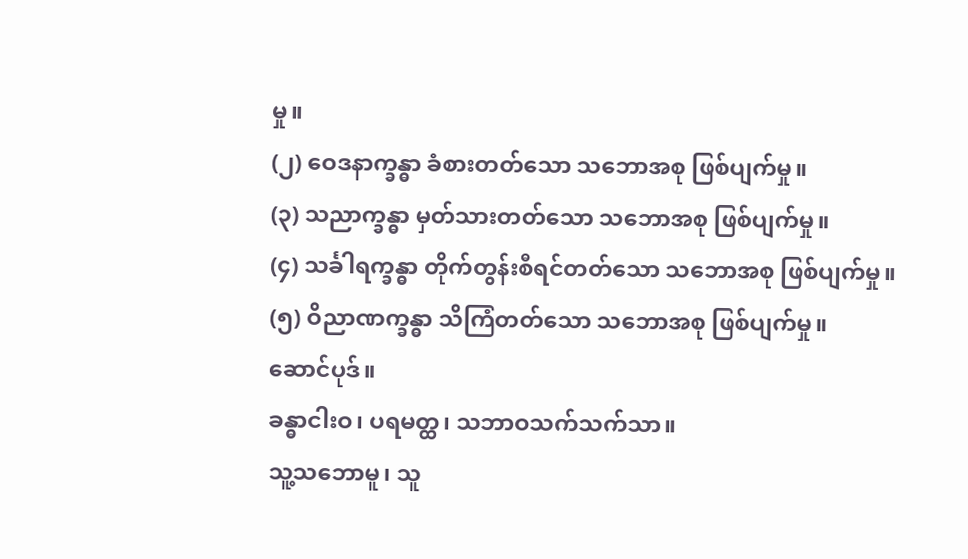မှု။
(၂) ဝေဒနာက္ခန္ဓာ ခံစားတတ်သော သဘောအစု ဖြစ်ပျက်မှု။
(၃) သညာက္ခန္ဓာ မှတ်သားတတ်သော သဘောအစု ဖြစ်ပျက်မှု။
(၄) သင်္ခါရက္ခန္ဓာ တိုက်တွန်းစီရင်တတ်သော သဘောအစု ဖြစ်ပျက်မှု။
(၅) ဝိညာဏက္ခန္ဓာ သိကြံတတ်သော သဘောအစု ဖြစ်ပျက်မှု။
ဆောင်ပုဒ်။
ခန္ဓာငါးဝ၊ ပရမတ္ထ၊ သဘာဝသက်သက်သာ။
သူ့သဘောမူ၊ သူ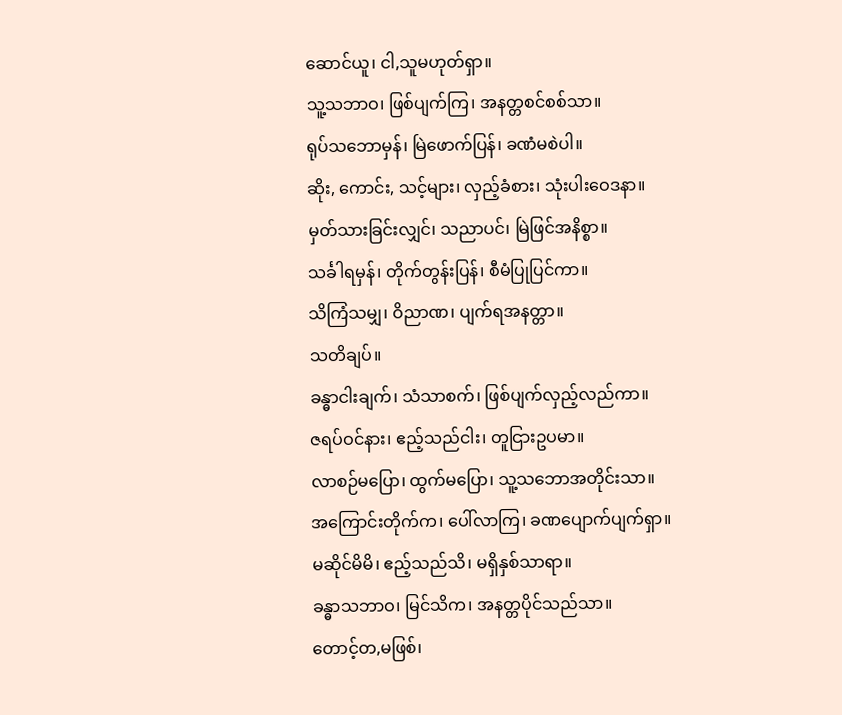ဆောင်ယူ၊ ငါ,သူမဟုတ်ရှာ။
သူ့သဘာဝ၊ ဖြစ်ပျက်ကြ၊ အနတ္တစင်စစ်သာ။
ရုပ်သဘောမှန်၊ မြဲဖောက်ပြန်၊ ခဏံမစဲပါ။
ဆိုး, ကောင်း, သင့်များ၊ လှည့်ခံစား၊ သုံးပါးဝေဒနာ။
မှတ်သားခြင်းလျှင်၊ သညာပင်၊ မြဲဖြင်အနိစ္စာ။
သင်္ခါရမှန်၊ တိုက်တွန်းပြန်၊ စီမံပြုပြင်ကာ။
သိကြံသမျှ၊ ဝိညာဏ၊ ပျက်ရအနတ္တာ။
သတိချပ်။
ခန္ဓာငါးချက်၊ သံသာစက်၊ ဖြစ်ပျက်လှည့်လည်ကာ။
ဇရပ်ဝင်နား၊ ဧည့်သည်ငါး၊ တူငြားဥပမာ။
လာစဉ်မပြော၊ ထွက်မပြော၊ သူ့သဘောအတိုင်းသာ။
အကြောင်းတိုက်က၊ ပေါ်လာကြ၊ ခဏပျောက်ပျက်ရှာ။
မဆိုင်မိမိ၊ ဧည့်သည်သိ၊ မရှိနှစ်သာရာ။
ခန္ဓာသဘာဝ၊ မြင်သိက၊ အနတ္တပိုင်သည်သာ။
တောင့်တ,မဖြစ်၊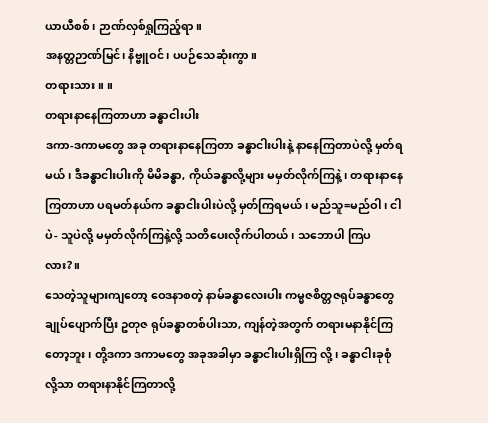ယာယီစစ်၊ ဉာဏ်လှစ်ရှုကြည့်ရာ။
အနတ္တဉာဏ်မြင်၊ နိဗ္ဗူဝင်၊ ပပဉ်သေဆုံးကွာ။
တရားသား။ ။
တရားနာနေကြတာဟာ ခန္ဓာငါးပါး
ဒကာ-ဒကာမတွေ အခု တရားနာနေကြတာ ခန္ဓာငါးပါးနဲ့ နာနေကြတာပဲလို့ မှတ်ရမယ်၊ ဒီခန္ဓာငါးပါးကို မိမိခန္ဓာ, ကိုယ်ခန္ဓာလို့များ မမှတ်လိုက်ကြနဲ့၊ တရားနာနေကြတာဟာ ပရမတ်နယ်က ခန္ဓာငါးပါးပဲလို့ မှတ်ကြရမယ်၊ မည်သူ=မည်ဝါ၊ ငါပဲ- သူပဲလို့ မမှတ်လိုက်ကြနဲ့လို့ သတိပေးလိုက်ပါတယ်၊ သဘောပါ ကြပလား?။
သေတဲ့သူများကျတော့ ဝေဒနာစတဲ့ နာမ်ခန္ဓာလေးပါး ကမ္မဇစိတ္တဇရုပ်ခန္ဓာတွေ ချုပ်ပျောက်ပြီး ဥတုဇ ရုပ်ခန္ဓာတစ်ပါးသာ, ကျန်တဲ့အတွက် တရားမနာနိုင်ကြတော့ဘူး၊ တို့ဒကာ ဒကာမတွေ အခုအခါမှာ ခန္ဓာငါးပါးရှိကြ လို့၊ ခန္ဓာငါးခုစုံလို့သာ တရားနာနိုင်ကြတာလို့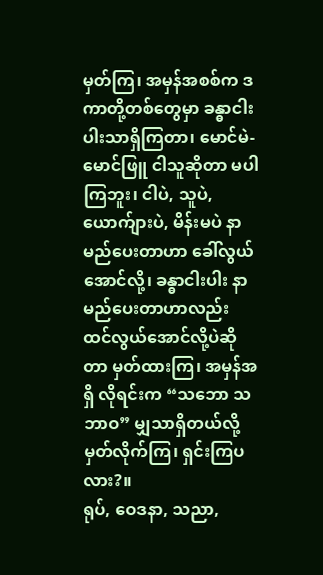မှတ်ကြ၊ အမှန်အစစ်က ဒကာတို့တစ်တွေမှာ ခန္ဓာငါးပါးသာရှိကြတာ၊ မောင်မဲ-မောင်ဖြူ ငါသူဆိုတာ မပါကြဘူး၊ ငါပဲ, သူပဲ, ယောက်ျားပဲ, မိန်းမပဲ နာမည်ပေးတာဟာ ခေါ်လွယ်အောင်လို့၊ ခန္ဓာငါးပါး နာမည်ပေးတာဟာလည်း ထင်လွယ်အောင်လို့ပဲဆိုတာ မှတ်ထားကြ၊ အမှန်အရှိ လိုရင်းက “သဘော သဘာဝ” မျှသာရှိတယ်လို့ မှတ်လိုက်ကြ၊ ရှင်းကြပလား?။
ရုပ်, ဝေဒနာ, သညာ,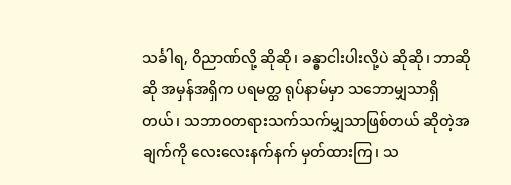သင်္ခါရ, ဝိညာဏ်လို့ ဆိုဆို၊ ခန္ဓာငါးပါးလို့ပဲ ဆိုဆို၊ ဘာဆိုဆို အမှန်အရှိက ပရမတ္ထ ရုပ်နာမ်မှာ သဘောမျှသာရှိတယ်၊ သဘာဝတရားသက်သက်မျှသာဖြစ်တယ် ဆိုတဲ့အချက်ကို လေးလေးနက်နက် မှတ်ထားကြ၊ သ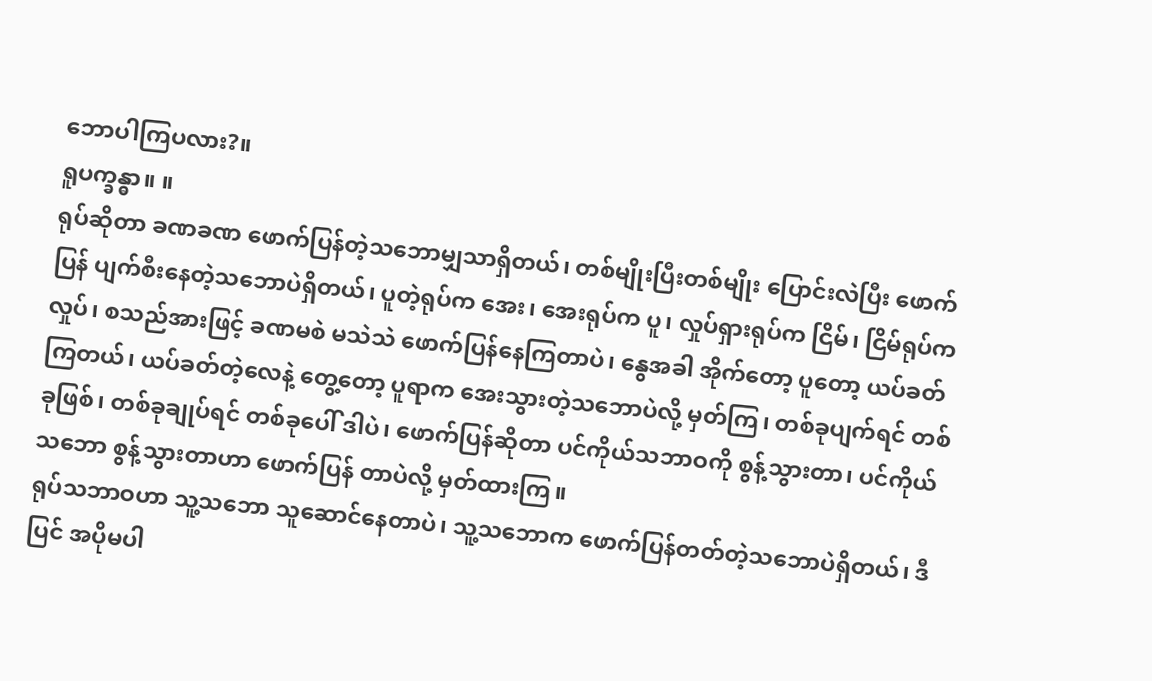ဘောပါကြပလား?။
ရူပက္ခန္ဓာ။ ။
ရုပ်ဆိုတာ ခဏခဏ ဖောက်ပြန်တဲ့သဘောမျှသာရှိတယ်၊ တစ်မျိုးပြီးတစ်မျိုး ပြောင်းလဲပြီး ဖောက်ပြန် ပျက်စီးနေတဲ့သဘောပဲရှိတယ်၊ ပူတဲ့ရုပ်က အေး၊ အေးရုပ်က ပူ၊ လှုပ်ရှားရုပ်က ငြိမ်၊ ငြိမ်ရုပ်က လှုပ်၊ စသည်အားဖြင့် ခဏမစဲ မသဲသဲ ဖောက်ပြန်နေကြတာပဲ၊ နွေအခါ အိုက်တော့ ပူတော့ ယပ်ခတ်ကြတယ်၊ ယပ်ခတ်တဲ့လေနဲ့ တွေ့တော့ ပူရာက အေးသွားတဲ့သဘောပဲလို့ မှတ်ကြ၊ တစ်ခုပျက်ရင် တစ်ခုဖြစ်၊ တစ်ခုချုပ်ရင် တစ်ခုပေါ် ဒါပဲ၊ ဖောက်ပြန်ဆိုတာ ပင်ကိုယ်သဘာဝကို စွန့်သွားတာ၊ ပင်ကိုယ်သဘော စွန့်သွားတာဟာ ဖောက်ပြန် တာပဲလို့ မှတ်ထားကြ။
ရုပ်သဘာဝဟာ သူ့သဘော သူဆောင်နေတာပဲ၊ သူ့သဘောက ဖောက်ပြန်တတ်တဲ့သဘောပဲရှိတယ်၊ ဒီပြင် အပိုမပါ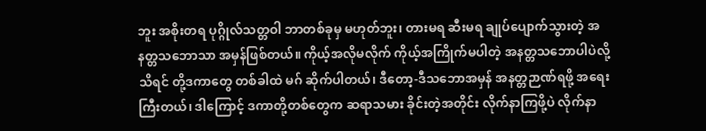ဘူး အစိုးတရ ပုဂ္ဂိုလ်သတ္တဝါ ဘာတစ်ခုမှ မဟုတ်ဘူး၊ တားမရ ဆီးမရ ချုပ်ပျောက်သွားတဲ့ အနတ္တသဘောသာ အမှန်ဖြစ်တယ်။ ကိုယ့်အလိုမလိုက် ကိုယ့်အကြိုက်မပါတဲ့ အနတ္တသဘောပါပဲလို့ သိရင် တို့ဒကာတွေ တစ်ခါထဲ မဂ် ဆိုက်ပါတယ်၊ ဒီတော့-ဒီသဘောအမှန် အနတ္တဉာဏ်ရဖို့ အရေးကြီးတယ်၊ ဒါကြောင့် ဒကာတို့တစ်တွေက ဆရာသမား ခိုင်းတဲ့အတိုင်း လိုက်နာကြဖို့ပဲ လိုက်နာ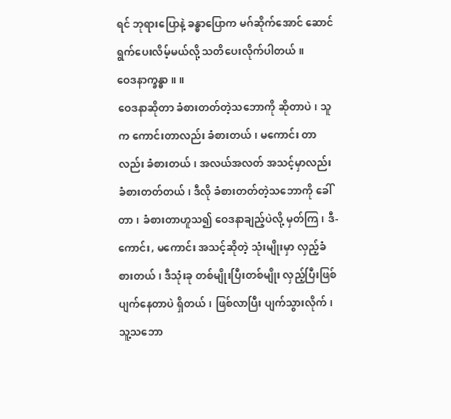ရင် ဘုရားပြောနဲ့ ခန္ဓာပြောက မဂ်ဆိုက်အောင် ဆောင်ရွက်ပေးလိမ့်မယ်လို့ သတိပေးလိုက်ပါတယ်။
ဝေဒနာက္ခန္ဓာ။ ။
ဝေဒနာဆိုတာ ခံစားတတ်တဲ့သဘောကို ဆိုတာပဲ၊ သူက ကောင်းတာလည်း ခံစားတယ်၊ မကောင်း တာလည်း ခံစားတယ်၊ အလယ်အလတ် အသင့်မှာလည်း ခံစားတတ်တယ်၊ ဒီလို ခံစားတတ်တဲ့သဘောကို ခေါ်တာ၊ ခံစားတာဟူသ၍ ဝေဒနာချည့်ပဲလို့ မှတ်ကြ၊ ဒီ-ကောင်း, မကောင်း အသင့်ဆိုတဲ့ သုံးမျိုးမှာ လှည့်ခံစားတယ်၊ ဒီသုံးခု တစ်မျိုးပြီးတစ်မျိုး လှည့်ပြီးဖြစ်ပျက်နေတာပဲ ရှိတယ်၊ ဖြစ်လာပြီး ပျက်သွားလိုက်၊ သူ့သဘော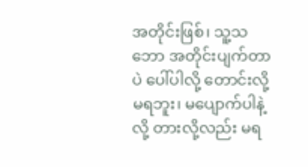အတိုင်းဖြစ်၊ သူ့သဘော အတိုင်းပျက်တာပဲ ပေါ်ပါလို့ တောင်းလို့မရဘူး၊ မပျောက်ပါနဲ့လို့ တားလို့လည်း မရ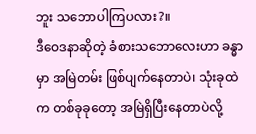ဘူး သဘောပါကြပလား?။
ဒီဝေဒနာဆိုတဲ့ ခံစားသဘောလေးဟာ ခန္ဓာမှာ အမြဲတမ်း ဖြစ်ပျက်နေတာပဲ၊ သုံးခုထဲက တစ်ခုခုတော့ အမြဲရှိပြီးနေတာပဲလို့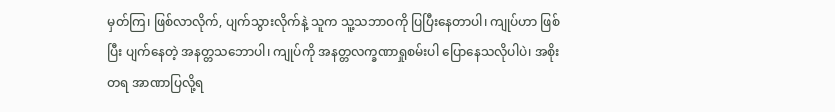မှတ်ကြ၊ ဖြစ်လာလိုက်, ပျက်သွားလိုက်နဲ့ သူက သူ့သဘာဝကို ပြပြီးနေတာပါ၊ ကျုပ်ဟာ ဖြစ်ပြီး ပျက်နေတဲ့ အနတ္တသဘောပါ၊ ကျုပ်ကို အနတ္တလက္ခဏာရှုစမ်းပါ ပြောနေသလိုပါပဲ၊ အစိုးတရ အာဏာပြလို့ရ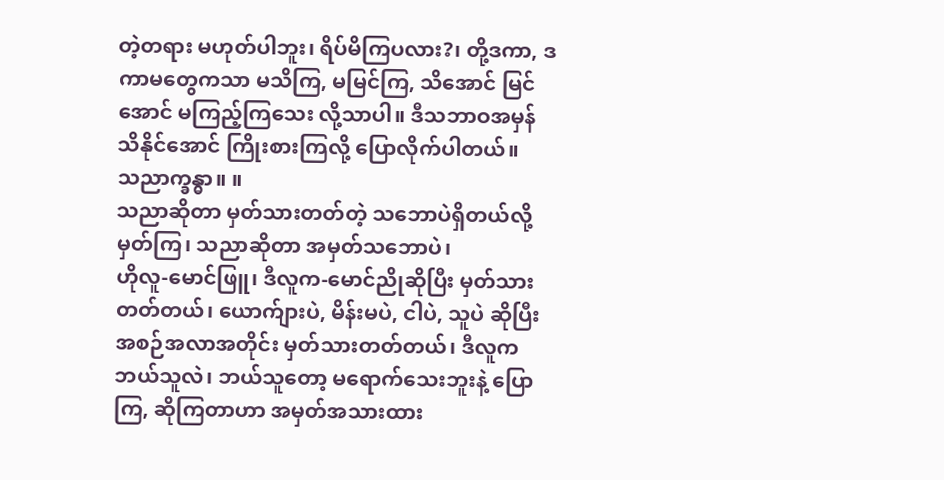တဲ့တရား မဟုတ်ပါဘူး၊ ရိပ်မိကြပလား?၊ တို့ဒကာ, ဒကာမတွေကသာ မသိကြ, မမြင်ကြ, သိအောင် မြင်အောင် မကြည့်ကြသေး လို့သာပါ။ ဒီသဘာဝအမှန် သိနိုင်အောင် ကြိုးစားကြလို့ ပြောလိုက်ပါတယ်။
သညာက္ခန္ဓာ။ ။
သညာဆိုတာ မှတ်သားတတ်တဲ့ သဘောပဲရှိတယ်လို့ မှတ်ကြ၊ သညာဆိုတာ အမှတ်သဘောပဲ၊
ဟိုလူ-မောင်ဖြူ၊ ဒီလူက-မောင်ညိုဆိုပြီး မှတ်သားတတ်တယ်၊ ယောက်ျားပဲ, မိန်းမပဲ, ငါပဲ, သူပဲ ဆိုပြီး အစဉ်အလာအတိုင်း မှတ်သားတတ်တယ်၊ ဒီလူက ဘယ်သူလဲ၊ ဘယ်သူတော့ မရောက်သေးဘူးနဲ့ ပြောကြ, ဆိုကြတာဟာ အမှတ်အသားထား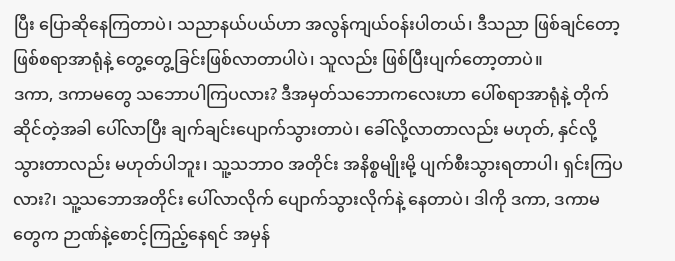ပြီး ပြောဆိုနေကြတာပဲ၊ သညာနယ်ပယ်ဟာ အလွန်ကျယ်ဝန်းပါတယ်၊ ဒီသညာ ဖြစ်ချင်တော့ ဖြစ်စရာအာရုံနဲ့ တွေ့တွေ့ခြင်းဖြစ်လာတာပါပဲ၊ သူလည်း ဖြစ်ပြီးပျက်တော့တာပဲ။
ဒကာ, ဒကာမတွေ သဘောပါကြပလား? ဒီအမှတ်သဘောကလေးဟာ ပေါ်စရာအာရုံနဲ့ တိုက်ဆိုင်တဲ့အခါ ပေါ်လာပြီး ချက်ချင်းပျောက်သွားတာပဲ၊ ခေါ်လို့လာတာလည်း မဟုတ်, နှင်လို့သွားတာလည်း မဟုတ်ပါဘူး၊ သူ့သဘာဝ အတိုင်း အနိစ္စမျိုးမို့ ပျက်စီးသွားရတာပါ၊ ရှင်းကြပလား?၊ သူ့သဘောအတိုင်း ပေါ်လာလိုက် ပျောက်သွားလိုက်နဲ့ နေတာပဲ၊ ဒါကို ဒကာ, ဒကာမတွေက ဉာဏ်နဲ့စောင့်ကြည့်နေရင် အမှန်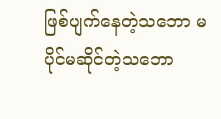ဖြစ်ပျက်နေတဲ့သဘော မပိုင်မဆိုင်တဲ့သဘော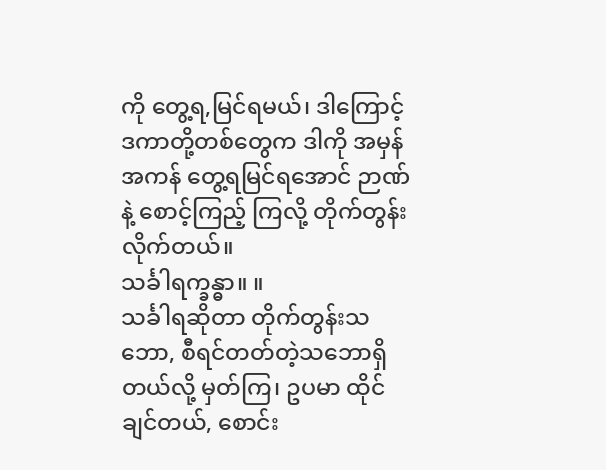ကို တွေ့ရ,မြင်ရမယ်၊ ဒါကြောင့် ဒကာတို့တစ်တွေက ဒါကို အမှန်အကန် တွေ့ရမြင်ရအောင် ဉာဏ်နဲ့ စောင့်ကြည့် ကြလို့ တိုက်တွန်းလိုက်တယ်။
သင်္ခါရက္ခန္ဓာ။ ။
သင်္ခါရဆိုတာ တိုက်တွန်းသဘော, စီရင်တတ်တဲ့သဘောရှိတယ်လို့ မှတ်ကြ၊ ဥပမာ ထိုင်ချင်တယ်, စောင်း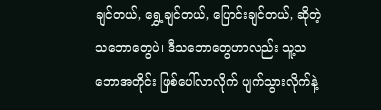ချင်တယ်, ရွှေ့ချင်တယ်, ပြောင်းချင်တယ်, ဆိုတဲ့သဘောတွေပဲ၊ ဒီသဘောတွေဟာလည်း သူ့သဘောအတိုင်း ဖြစ်ပေါ်လာလိုက် ပျက်သွားလိုက်နဲ့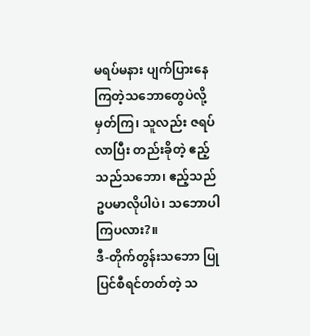မရပ်မနား ပျက်ပြားနေကြတဲ့သဘောတွေပဲလို့ မှတ်ကြ၊ သူလည်း ဇရပ်လာပြီး တည်းခိုတဲ့ ဧည့်သည်သဘော၊ ဧည့်သည် ဥပမာလိုပါပဲ၊ သဘောပါကြပလား?။
ဒီ-တိုက်တွန်းသဘော ပြုပြင်စီရင်တတ်တဲ့ သ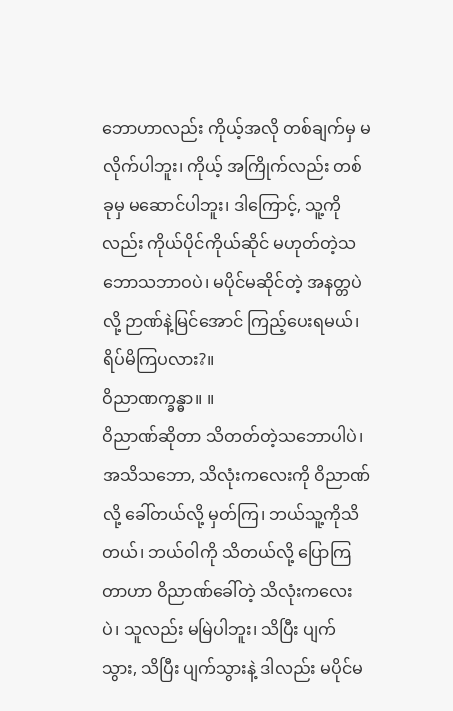ဘောဟာလည်း ကိုယ့်အလို တစ်ချက်မှ မလိုက်ပါဘူး၊ ကိုယ့် အကြိုက်လည်း တစ်ခုမှ မဆောင်ပါဘူး၊ ဒါကြောင့်, သူ့ကိုလည်း ကိုယ်ပိုင်ကိုယ်ဆိုင် မဟုတ်တဲ့သဘောသဘာဝပဲ၊ မပိုင်မဆိုင်တဲ့ အနတ္တပဲလို့ ဉာဏ်နဲ့မြင်အောင် ကြည့်ပေးရမယ်၊ ရိပ်မိကြပလား?။
ဝိညာဏက္ခန္ဓာ။ ။
ဝိညာဏ်ဆိုတာ သိတတ်တဲ့သဘောပါပဲ၊ အသိသဘော, သိလုံးကလေးကို ဝိညာဏ်လို့ ခေါ်တယ်လို့ မှတ်ကြ၊ ဘယ်သူ့ကိုသိတယ်၊ ဘယ်ဝါကို သိတယ်လို့ ပြောကြတာဟာ ဝိညာဏ်ခေါ်တဲ့ သိလုံးကလေး ပဲ၊ သူလည်း မမြဲပါဘူး၊ သိပြီး ပျက်သွား, သိပြီး ပျက်သွားနဲ့ ဒါလည်း မပိုင်မ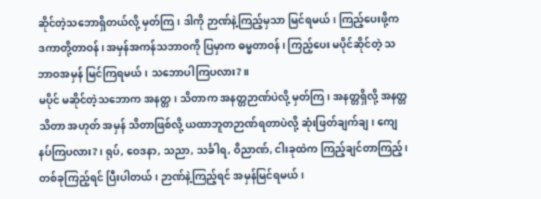ဆိုင်တဲ့သဘောရှိတယ်လို့ မှတ်ကြ၊ ဒါကို ဉာဏ်နဲ့ကြည့်မှသာ မြင်ရမယ်၊ ကြည့်ပေးဖို့က ဒကာတို့တာဝန်၊ အမှန်အကန်သဘာဝကို ပြမှာက ဓမ္မတာဝန်၊ ကြည့်ပေး မပိုင်ဆိုင်တဲ့ သဘာဝအမှန် မြင်ကြရမယ်၊ သဘောပါကြပလား?။
မပိုင် မဆိုင်တဲ့သဘောက အနတ္တ၊ သိတာက အနတ္တဉာဏ်ပဲလို့ မှတ်ကြ၊ အနတ္တရှိလို့ အနတ္တသိတာ အဟုတ် အမှန် သိတာဖြစ်လို့ ယထာဘူတဉာဏ်ရတာပဲလို့ ဆုံးဖြတ်ချက်ချ၊ ကျေနပ်ကြပလား?၊ ရုပ်, ဝေဒနာ, သညာ, သင်္ခါရ, ဝိညာဏ်, ငါးခုထဲက ကြည့်ချင်တာကြည့်၊ တစ်ခုကြည့်ရင် ပြီးပါတယ်၊ ဉာဏ်နဲ့ကြည့်ရင် အမှန်မြင်ရမယ်၊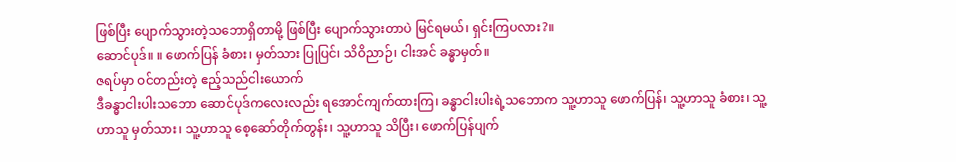ဖြစ်ပြီး ပျောက်သွားတဲ့သဘောရှိတာမို့ ဖြစ်ပြီး ပျောက်သွားတာပဲ မြင်ရမယ်၊ ရှင်းကြပလား?။
ဆောင်ပုဒ်။ ။ ဖောက်ပြန် ခံစား၊ မှတ်သား ပြုပြင်၊ သိဝိညာဉ်၊ ငါးအင် ခန္ဓာမှတ်။
ဇရပ်မှာ ဝင်တည်းတဲ့ ဧည့်သည်ငါးယောက်
ဒီခန္ဓာငါးပါးသဘော ဆောင်ပုဒ်ကလေးလည်း ရအောင်ကျက်ထားကြ၊ ခန္ဓာငါးပါးရဲ့သဘောက သူ့ဟာသူ ဖောက်ပြန်၊ သူ့ဟာသူ ခံစား၊ သူ့ဟာသူ မှတ်သား၊ သူ့ဟာသူ စေ့ဆော်တိုက်တွန်း၊ သူ့ဟာသူ သိပြီး၊ ဖောက်ပြန်ပျက်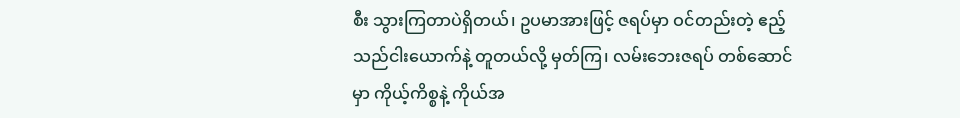စီး သွားကြတာပဲရှိတယ်၊ ဥပမာအားဖြင့် ဇရပ်မှာ ဝင်တည်းတဲ့ ဧည့်သည်ငါးယောက်နဲ့ တူတယ်လို့ မှတ်ကြ၊ လမ်းဘေးဇရပ် တစ်ဆောင်မှာ ကိုယ့်ကိစ္စနဲ့ ကိုယ်အ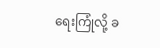ရေးကြုံလို့ ခ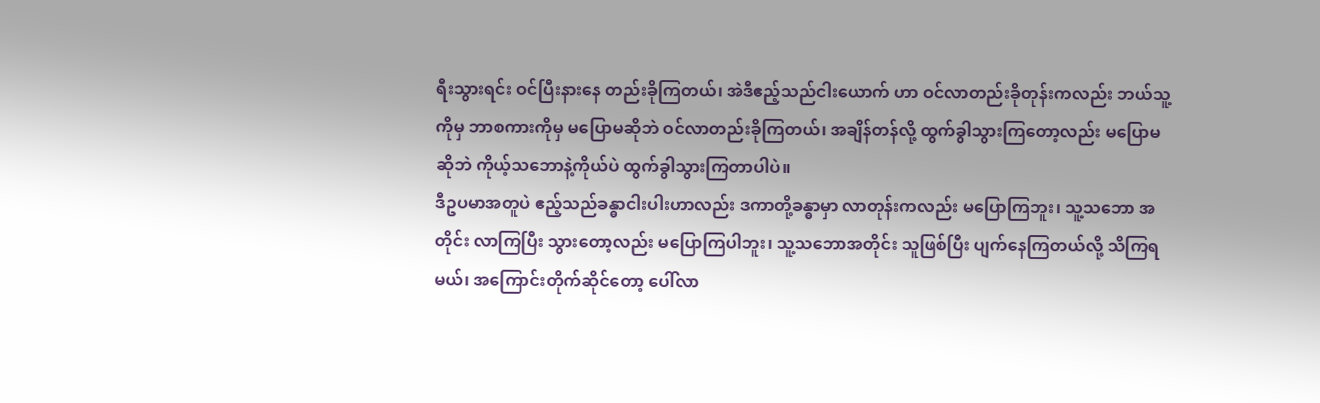ရီးသွားရင်း ဝင်ပြီးနားနေ တည်းခိုကြတယ်၊ အဲဒီဧည့်သည်ငါးယောက် ဟာ ဝင်လာတည်းခိုတုန်းကလည်း ဘယ်သူ့ကိုမှ ဘာစကားကိုမှ မပြောမဆိုဘဲ ဝင်လာတည်းခိုကြတယ်၊ အချိန်တန်လို့ ထွက်ခွါသွားကြတော့လည်း မပြောမဆိုဘဲ ကိုယ့်သဘောနဲ့ကိုယ်ပဲ ထွက်ခွါသွားကြတာပါပဲ။
ဒီဥပမာအတူပဲ ဧည့်သည်ခန္ဓာငါးပါးဟာလည်း ဒကာတို့ခန္ဓာမှာ လာတုန်းကလည်း မပြောကြဘူး၊ သူ့သဘော အတိုင်း လာကြပြီး သွားတော့လည်း မပြောကြပါဘူး၊ သူ့သဘောအတိုင်း သူဖြစ်ပြီး ပျက်နေကြတယ်လို့ သိကြရမယ်၊ အကြောင်းတိုက်ဆိုင်တော့ ပေါ်လာ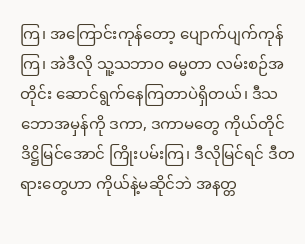ကြ၊ အကြောင်းကုန်တော့ ပျောက်ပျက်ကုန်ကြ၊ အဲဒီလို သူ့သဘာဝ ဓမ္မတာ လမ်းစဉ်အတိုင်း ဆောင်ရွက်နေကြတာပဲရှိတယ်၊ ဒီသဘောအမှန်ကို ဒကာ, ဒကာမတွေ ကိုယ်တိုင် ဒိဋ္ဌိမြင်အောင် ကြိုးပမ်းကြ၊ ဒီလိုမြင်ရင် ဒီတရားတွေဟာ ကိုယ်နဲ့မဆိုင်ဘဲ အနတ္တ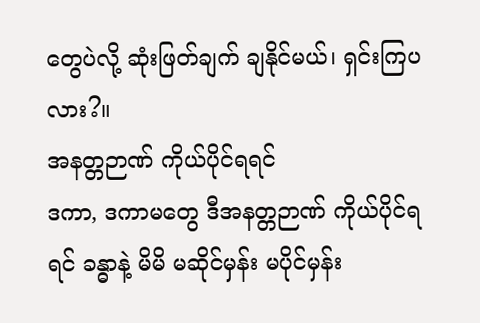တွေပဲလို့ ဆုံးဖြတ်ချက် ချနိုင်မယ်၊ ရှင်းကြပလား?။
အနတ္တဉာဏ် ကိုယ်ပိုင်ရရင်
ဒကာ, ဒကာမတွေ ဒီအနတ္တဉာဏ် ကိုယ်ပိုင်ရရင် ခန္ဓာနဲ့ မိမိ မဆိုင်မှန်း မပိုင်မှန်း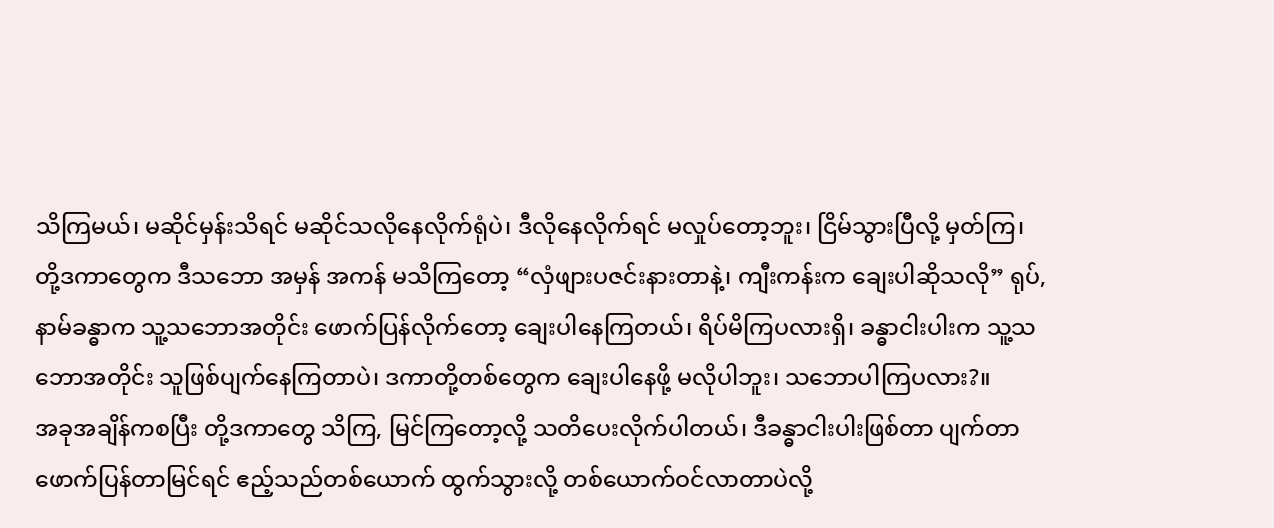သိကြမယ်၊ မဆိုင်မှန်းသိရင် မဆိုင်သလိုနေလိုက်ရုံပဲ၊ ဒီလိုနေလိုက်ရင် မလှုပ်တော့ဘူး၊ ငြိမ်သွားပြီလို့ မှတ်ကြ၊ တို့ဒကာတွေက ဒီသဘော အမှန် အကန် မသိကြတော့ “လှံဖျားပဇင်းနားတာနဲ့၊ ကျီးကန်းက ချေးပါဆိုသလို” ရုပ်,နာမ်ခန္ဓာက သူ့သဘောအတိုင်း ဖောက်ပြန်လိုက်တော့ ချေးပါနေကြတယ်၊ ရိပ်မိကြပလားရှိ၊ ခန္ဓာငါးပါးက သူ့သဘောအတိုင်း သူဖြစ်ပျက်နေကြတာပဲ၊ ဒကာတို့တစ်တွေက ချေးပါနေဖို့ မလိုပါဘူး၊ သဘောပါကြပလား?။
အခုအချိန်ကစပြီး တို့ဒကာတွေ သိကြ, မြင်ကြတော့လို့ သတိပေးလိုက်ပါတယ်၊ ဒီခန္ဓာငါးပါးဖြစ်တာ ပျက်တာ ဖောက်ပြန်တာမြင်ရင် ဧည့်သည်တစ်ယောက် ထွက်သွားလို့ တစ်ယောက်ဝင်လာတာပဲလို့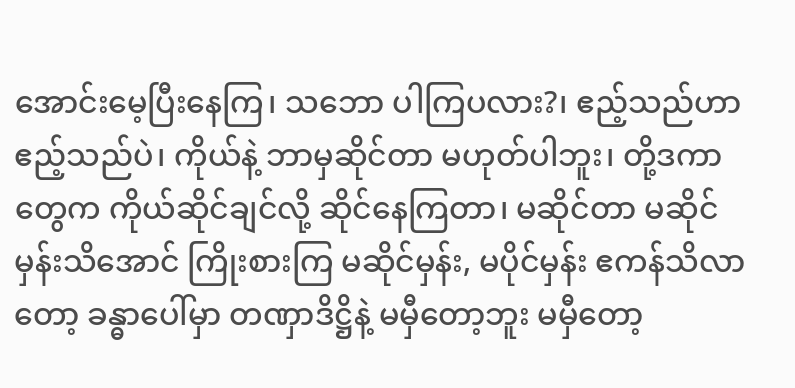အောင်းမေ့ပြီးနေကြ၊ သဘော ပါကြပလား?၊ ဧည့်သည်ဟာ ဧည့်သည်ပဲ၊ ကိုယ်နဲ့ ဘာမှဆိုင်တာ မဟုတ်ပါဘူး၊ တို့ဒကာတွေက ကိုယ်ဆိုင်ချင်လို့ ဆိုင်နေကြတာ၊ မဆိုင်တာ မဆိုင်မှန်းသိအောင် ကြိုးစားကြ မဆိုင်မှန်း, မပိုင်မှန်း ဧကန်သိလာတော့ ခန္ဓာပေါ်မှာ တဏှာဒိဋ္ဌိနဲ့ မမှီတော့ဘူး မမှီတော့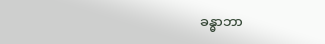ခန္ဓာဘာ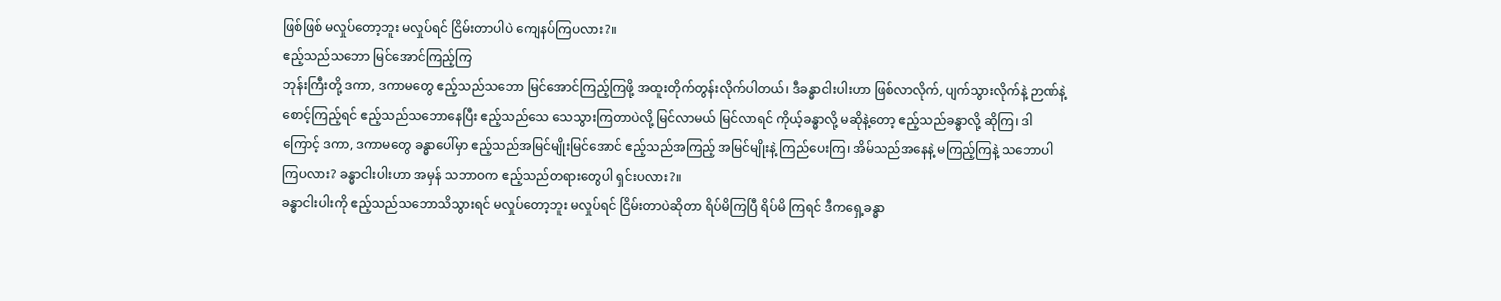ဖြစ်ဖြစ် မလှုပ်တော့ဘူး မလှုပ်ရင် ငြိမ်းတာပါပဲ ကျေနပ်ကြပလား?။
ဧည့်သည်သဘော မြင်အောင်ကြည့်ကြ
ဘုန်းကြီးတို့ ဒကာ, ဒကာမတွေ ဧည့်သည်သဘော မြင်အောင်ကြည့်ကြဖို့ အထူးတိုက်တွန်းလိုက်ပါတယ်၊ ဒီခန္ဓာငါးပါးဟာ ဖြစ်လာလိုက်, ပျက်သွားလိုက်နဲ့ ဉာဏ်နဲ့စောင့်ကြည့်ရင် ဧည့်သည်သဘောနေပြီး ဧည့်သည်သေ သေသွားကြတာပဲလို့ မြင်လာမယ် မြင်လာရင် ကိုယ့်ခန္ဓာလို့ မဆိုနဲ့တော့ ဧည့်သည်ခန္ဓာလို့ ဆိုကြ၊ ဒါကြောင့် ဒကာ, ဒကာမတွေ ခန္ဓာပေါ်မှာ ဧည့်သည်အမြင်မျိုးမြင်အောင် ဧည့်သည်အကြည့် အမြင်မျိုးနဲ့ ကြည်ပေးကြ၊ အိမ်သည်အနေနဲ့ မကြည့်ကြနဲ့ သဘောပါကြပလား? ခန္ဓာငါးပါးဟာ အမှန် သဘာဝက ဧည့်သည်တရားတွေပါ ရှင်းပလား?။
ခန္ဓာငါးပါးကို ဧည့်သည်သဘောသိသွားရင် မလှုပ်တော့ဘူး မလှုပ်ရင် ငြိမ်းတာပဲဆိုတာ ရိပ်မိကြပြီ ရိပ်မိ ကြရင် ဒီကရှေ့ခန္ဓာ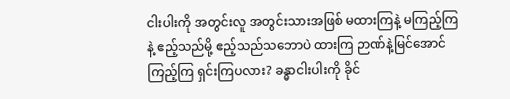ငါးပါးကို အတွင်းလူ အတွင်းသားအဖြစ် မထားကြနဲ့ မကြည့်ကြနဲ့ ဧည့်သည်မို့ ဧည့်သည်သဘောပဲ ထားကြ ဉာဏ်နဲ့မြင်အောင်ကြည့်ကြ ရှင်းကြပလား? ခန္ဓာငါးပါးကို ခိုင်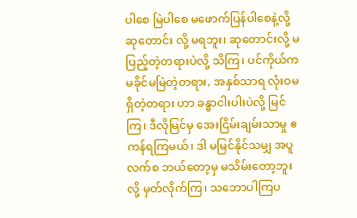ပါစေ မြဲပါစေ မဖောက်ပြန်ပါစေနဲ့လို့ ဆုတောင်း လို့ မရဘူး၊ ဆုတောင်းလို့ မပြည့်တဲ့တရားပဲလို့ သိကြ၊ ပင်ကိုယ်က မခိုင်မမြဲတဲ့တရား, အနှစ်သာရ လုံးဝမရှိတဲ့တရား ဟာ ခန္ဓာငါးပါးပဲလို့ မြင်ကြ၊ ဒီလိုမြင်မှ အေးငြိမ်းချမ်းသာမှု ဧကန်ရကြမယ်၊ ဒါ မမြင်နိုင်သမျှ အပူလက်စ ဘယ်တော့မှ မသိမ်းတော့ဘူးလို့ မှတ်လိုက်ကြ၊ သဘောပါကြပ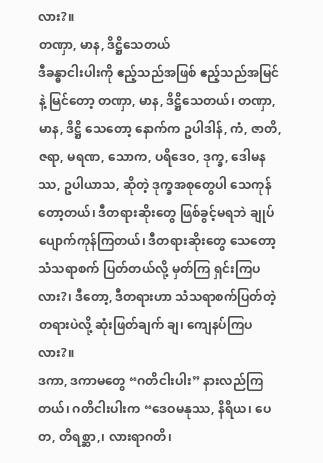လား?။
တဏှာ, မာန, ဒိဋ္ဌိသေတယ်
ဒီခန္ဓာငါးပါးကို ဧည့်သည်အဖြစ် ဧည့်သည်အမြင်နဲ့ မြင်တော့ တဏှာ, မာန, ဒိဋ္ဌိသေတယ်၊ တဏှာ, မာန, ဒိဋ္ဌိ သေတော့ နောက်က ဥပါဒါန်, ကံ, ဇာတိ, ဇရာ, မရဏ, သောက, ပရိဒေဝ, ဒုက္ခ, ဒေါမနဿ, ဥပါယာသ, ဆိုတဲ့ ဒုက္ခအစုတွေပါ သေကုန်တော့တယ်၊ ဒီတရားဆိုးတွေ ဖြစ်ခွင့်မရဘဲ ချုပ်ပျောက်ကုန်ကြတယ်၊ ဒီတရားဆိုးတွေ သေတော့ သံသရာစက် ပြတ်တယ်လို့ မှတ်ကြ ရှင်းကြပလား?၊ ဒီတော့, ဒီတရားဟာ သံသရာစက်ပြတ်တဲ့တရားပဲလို့ ဆုံးဖြတ်ချက် ချ၊ ကျေနပ်ကြပလား?။
ဒကာ, ဒကာမတွေ “ဂတိငါးပါး” နားလည်ကြတယ်၊ ဂတိငါးပါးက “ဒေဝမနုဿ, နိရိယ၊ ပေတ, တိရစ္ဆာ,၊ လားရာဂတိ၊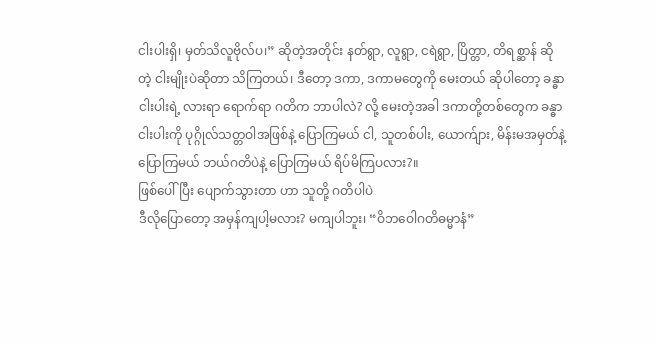ငါးပါးရှိ၊ မှတ်သိလူဗိုလ်ပ၊” ဆိုတဲ့အတိုင်း နတ်ရွာ, လူရွာ, ငရဲရွာ, ပြိတ္တာ, တိရစ္ဆာန် ဆိုတဲ့ ငါးမျိုးပဲဆိုတာ သိကြတယ်၊ ဒီတော့ ဒကာ, ဒကာမတွေကို မေးတယ် ဆိုပါတော့ ခန္ဓာငါးပါးရဲ့ လားရာ ရောက်ရာ ဂတိက ဘာပါလဲ? လို့ မေးတဲ့အခါ ဒကာတို့တစ်တွေက ခန္ဓာငါးပါးကို ပုဂ္ဂိုလ်သတ္တဝါအဖြစ်နဲ့ ပြောကြမယ် ငါ, သူတစ်ပါး, ယောက်ျား, မိန်းမအမှတ်နဲ့ ပြောကြမယ် ဘယ်ဂတိပဲနဲ့ ပြောကြမယ် ရိပ်မိကြပလား?။
ဖြစ်ပေါ်ပြီး ပျောက်သွားတာ ဟာ သူတို့ ဂတိပါပဲ
ဒီလိုပြောတော့ အမှန်ကျပါ့မလား? မကျပါဘူး၊ “ဝိဘဝေါဂတိဓမ္မာနံ”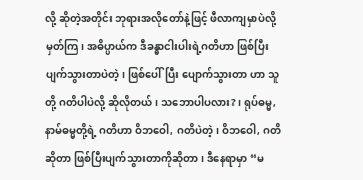လို့ ဆိုတဲ့အတိုင်း ဘုရားအလိုတော်နဲ့ဖြင့် ဖီလာကျမှာပဲလို့ မှတ်ကြ၊ အဓိပ္ပာယ်က ဒီခန္ဓာငါးပါးရဲ့ဂတိဟာ ဖြစ်ပြီးပျက်သွားတာပဲတဲ့၊ ဖြစ်ပေါ်ပြီး ပျောက်သွားတာ ဟာ သူတို့ ဂတိပါပဲလို့ ဆိုလိုတယ်၊ သဘောပါပလား?၊ ရုပ်ဓမ္မ, နာမ်ဓမ္မတို့ရဲ့ ဂတိဟာ ဝိဘဝေါ, ဂတိပဲတဲ့၊ ဝိဘဝေါ, ဂတိဆိုတာ ဖြစ်ပြီးပျက်သွားတာကိုဆိုတာ၊ ဒီနေရာမှာ “မ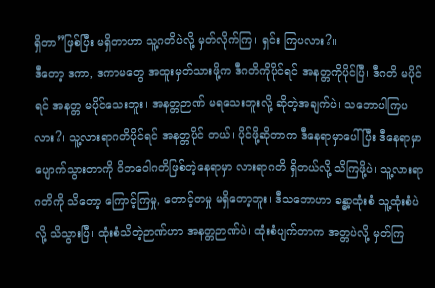ရှိတာ”ဖြစ်ပြီး မရှိတာဟာ သူ့ဂတိပဲလို့ မှတ်လိုက်ကြ၊ ရှင်း ကြပလား?။
ဒီတော့ ဒကာ, ဒကာမတွေ အထူးမှတ်သားဖို့က ဒီဂတိကိုပိုင်ရင် အနတ္တကိုပိုင်ပြီ၊ ဒီဂတိ မပိုင်ရင် အနတ္တ မပိုင်သေးဘူး၊ အနတ္တဉာဏ် မရသေးဘူးလို့ ဆိုတဲ့အချက်ပဲ၊ သဘောပါကြပလား?၊ သူ့လားရာဂတိပိုင်ရင် အနတ္တပိုင် တယ်၊ ပိုင်ဖို့ဆိုတာက ဒီနေရာမှာပေါ်ပြီး ဒီနေရာမှာ ပျောက်သွားတာကို ဝိဘဝေါဂတိဖြစ်တဲ့နေရာမှာ လားရာဂတိ ရှိတယ်လို့ သိကြဖို့ပဲ၊ သူ့လားရာဂတိကို သိတော့ ကြောင့်ကြမှု, တောင့်တမှု မရှိတော့ဘူး၊ ဒီသဘောဟာ ခန္ဓာ့ထုံးစံ သူ့ထုံးစံပဲလို့ သိသွားပြီ၊ ထုံးစံသိတဲ့ဉာဏ်ဟာ အနတ္တဉာဏ်ပဲ၊ ထုံးစံပျက်တာက အတ္တပဲလို့ မှတ်ကြ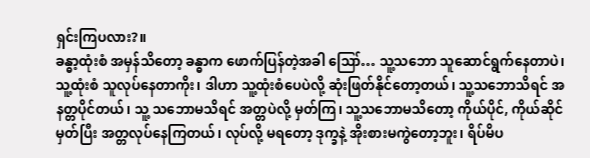ရှင်းကြပလား?။
ခန္ဓာ့ထုံးစံ အမှန်သိတော့ ခန္ဓာက ဖောက်ပြန်တဲ့အခါ ဪ… သူ့သဘော သူဆောင်ရွက်နေတာပဲ၊ သူ့ထုံးစံ သူလုပ်နေတာကိုး၊ ဒါဟာ သူ့ထုံးစံပေပဲလို့ ဆုံးဖြတ်နိုင်တော့တယ်၊ သူ့သဘောသိရင် အနတ္တပိုင်တယ်၊ သူ့ သဘောမသိရင် အတ္တပဲလို့ မှတ်ကြ၊ သူ့သဘောမသိတော့ ကိုယ်ပိုင်, ကိုယ်ဆိုင်မှတ်ပြီး အတ္တလုပ်နေကြတယ်၊ လုပ်လို့ မရတော့ ဒုက္ခနဲ့ အိုးစားမကွဲတော့ဘူး၊ ရိပ်မိပ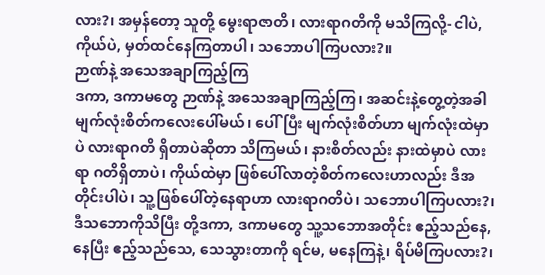လား?၊ အမှန်တော့ သူတို့ မွေးရာဇာတိ၊ လားရာဂတိကို မသိကြလို့- ငါပဲ, ကိုယ်ပဲ, မှတ်ထင်နေကြတာပါ၊ သဘောပါကြပလား?။
ဉာဏ်နဲ့ အသေအချာကြည့်ကြ
ဒကာ, ဒကာမတွေ ဉာဏ်နဲ့ အသေအချာကြည့်ကြ၊ အဆင်းနဲ့တွေ့တဲ့အခါ မျက်လုံးစိတ်ကလေးပေါ်မယ်၊ ပေါ်ပြီး မျက်လုံးစိတ်ဟာ မျက်လုံးထဲမှာပဲ လားရာဂတိ ရှိတာပဲဆိုတာ သိကြမယ်၊ နားစိတ်လည်း နားထဲမှာပဲ လားရာ ဂတိရှိတာပဲ၊ ကိုယ်ထဲမှာ ဖြစ်ပေါ်လာတဲ့စိတ်ကလေးဟာလည်း ဒီအတိုင်းပါပဲ၊ သူ့ဖြစ်ပေါ်တဲ့နေရာဟာ လားရာဂတိပဲ၊ သဘောပါကြပလား?၊ ဒီသဘောကိုသိပြီး တို့ဒကာ, ဒကာမတွေ သူ့သဘောအတိုင်း ဧည့်သည်နေ, နေပြီး ဧည့်သည်သေ, သေသွားတာကို ရင်မ, မနေကြနဲ့၊ ရိပ်မိကြပလား?၊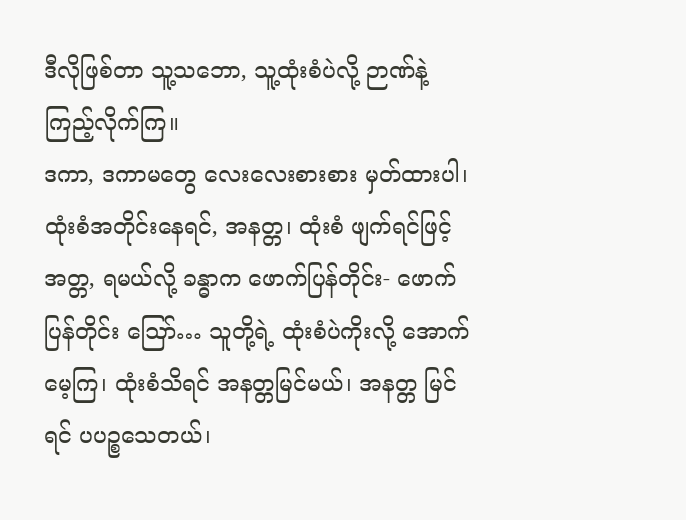ဒီလိုဖြစ်တာ သူ့သဘော, သူ့ထုံးစံပဲလို့ ဉာဏ်နဲ့ကြည့်လိုက်ကြ။
ဒကာ, ဒကာမတွေ လေးလေးစားစား မှတ်ထားပါ၊ ထုံးစံအတိုင်းနေရင်, အနတ္တ၊ ထုံးစံ ဖျက်ရင်ဖြင့် အတ္တ, ရမယ်လို့ ခန္ဓာက ဖောက်ပြန်တိုင်း- ဖောက်ပြန်တိုင်း ဪ… သူတို့ရဲ့ ထုံးစံပဲကိုးလို့ အောက်မေ့ကြ၊ ထုံးစံသိရင် အနတ္တမြင်မယ်၊ အနတ္တ မြင်ရင် ပပဉ္စသေတယ်၊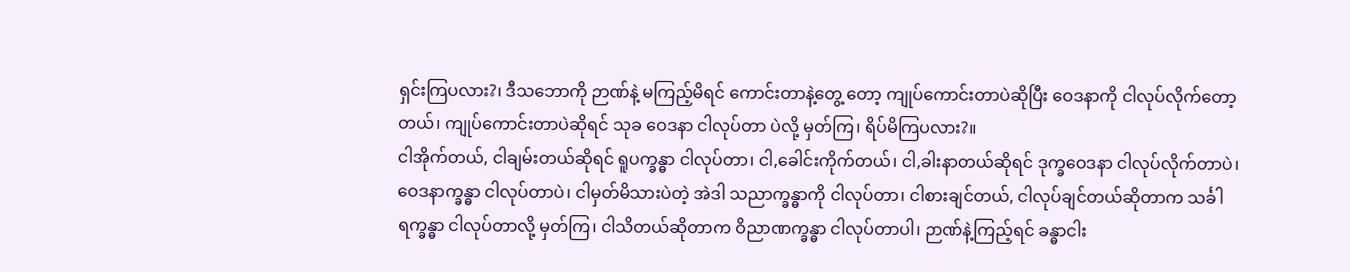ရှင်းကြပလား?၊ ဒီသဘောကို ဉာဏ်နဲ့ မကြည့်မိရင် ကောင်းတာနဲ့တွေ့ တော့ ကျုပ်ကောင်းတာပဲဆိုပြီး ဝေဒနာကို ငါလုပ်လိုက်တော့တယ်၊ ကျုပ်ကောင်းတာပဲဆိုရင် သုခ ဝေဒနာ ငါလုပ်တာ ပဲလို့ မှတ်ကြ၊ ရိပ်မိကြပလား?။
ငါအိုက်တယ်, ငါချမ်းတယ်ဆိုရင် ရူပက္ခန္ဓာ ငါလုပ်တာ၊ ငါ,ခေါင်းကိုက်တယ်၊ ငါ,ခါးနာတယ်ဆိုရင် ဒုက္ခဝေဒနာ ငါလုပ်လိုက်တာပဲ၊ ဝေဒနာက္ခန္ဓာ ငါလုပ်တာပဲ၊ ငါမှတ်မိသားပဲတဲ့ အဲဒါ သညာက္ခန္ဓာကို ငါလုပ်တာ၊ ငါစားချင်တယ်, ငါလုပ်ချင်တယ်ဆိုတာက သင်္ခါရက္ခန္ဓာ ငါလုပ်တာလို့ မှတ်ကြ၊ ငါသိတယ်ဆိုတာက ဝိညာဏက္ခန္ဓာ ငါလုပ်တာပါ၊ ဉာဏ်နဲ့ကြည့်ရင် ခန္ဓာငါး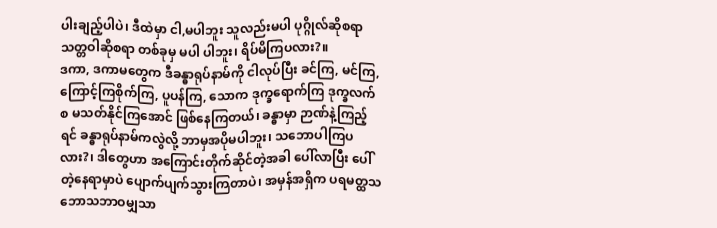ပါးချည့်ပါပဲ၊ ဒီထဲမှာ ငါ,မပါဘူး သူလည်းမပါ ပုဂ္ဂိုလ်ဆိုစရာ သတ္တဝါဆိုစရာ တစ်ခုမှ မပါ ပါဘူး၊ ရိပ်မိကြပလား?။
ဒကာ, ဒကာမတွေက ဒီခန္ဓာရုပ်နာမ်ကို ငါလုပ်ပြီး ခင်ကြ, မင်ကြ, ကြောင့်ကြစိုက်ကြ, ပူပန်ကြ, သောက ဒုက္ခရောက်ကြ ဒုက္ခလက်စ မသတ်နိုင်ကြအောင် ဖြစ်နေကြတယ်၊ ခန္ဓာမှာ ဉာဏ်နဲ့ကြည့်ရင် ခန္ဓာရုပ်နာမ်ကလွဲလို့ ဘာမှအပိုမပါဘူး၊ သဘောပါကြပလား?၊ ဒါတွေဟာ အကြောင်းတိုက်ဆိုင်တဲ့အခါ ပေါ်လာပြီး ပေါ်တဲ့နေရာမှာပဲ ပျောက်ပျက်သွားကြတာပဲ၊ အမှန်အရှိက ပရမတ္ထသဘောသဘာဝမျှသာ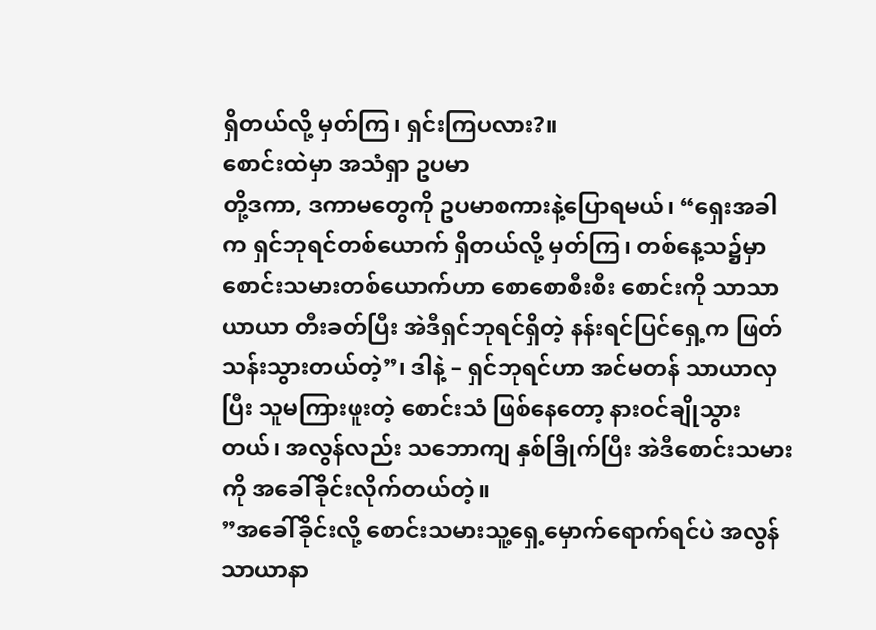ရှိတယ်လို့ မှတ်ကြ၊ ရှင်းကြပလား?။
စောင်းထဲမှာ အသံရှာ ဥပမာ
တို့ဒကာ, ဒကာမတွေကို ဥပမာစကားနဲ့ပြောရမယ်၊ “ရှေးအခါက ရှင်ဘုရင်တစ်ယောက် ရှိတယ်လို့ မှတ်ကြ၊ တစ်နေ့သ၌မှာ စောင်းသမားတစ်ယောက်ဟာ စောစောစီးစီး စောင်းကို သာသာယာယာ တီးခတ်ပြီး အဲဒီရှင်ဘုရင်ရှိတဲ့ နန်းရင်ပြင်ရှေ့က ဖြတ်သန်းသွားတယ်တဲ့”၊ ဒါနဲ့ – ရှင်ဘုရင်ဟာ အင်မတန် သာယာလှပြီး သူမကြားဖူးတဲ့ စောင်းသံ ဖြစ်နေတော့ နားဝင်ချိုသွားတယ်၊ အလွန်လည်း သဘောကျ နှစ်ခြိုက်ပြီး အဲဒီစောင်းသမားကို အခေါ်ခိုင်းလိုက်တယ်တဲ့။
”အခေါ်ခိုင်းလို့ စောင်းသမားသူ့ရှေ့မှောက်ရောက်ရင်ပဲ အလွန်သာယာနာ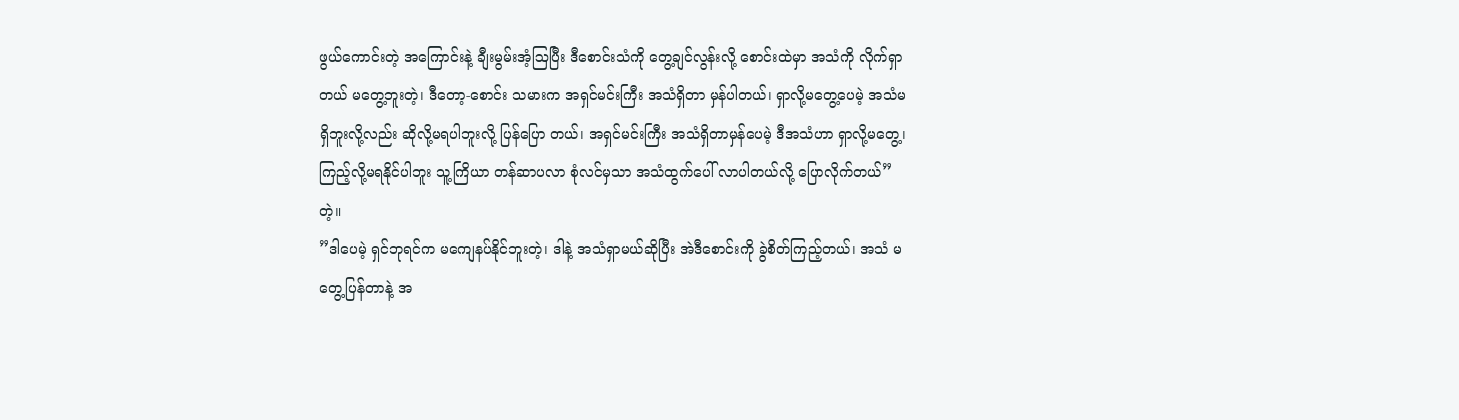ဖွယ်ကောင်းတဲ့ အကြောင်းနဲ့ ချီးမွမ်းအံ့ဩပြီး ဒီစောင်းသံကို တွေ့ချင်လွန်းလို့ စောင်းထဲမှာ အသံကို လိုက်ရှာတယ် မတွေ့ဘူးတဲ့၊ ဒီတော့-စောင်း သမားက အရှင်မင်းကြီး အသံရှိတာ မှန်ပါတယ်၊ ရှာလို့မတွေ့ပေမဲ့ အသံမရှိဘူးလို့လည်း ဆိုလို့မရပါဘူးလို့ ပြန်ပြော တယ်၊ အရှင်မင်းကြီး အသံရှိတာမှန်ပေမဲ့ ဒီအသံဟာ ရှာလို့မတွေ့၊ ကြည့်လို့မရနိုင်ပါဘူး သူ့ကြိယာ တန်ဆာပလာ စုံလင်မှသာ အသံထွက်ပေါ် လာပါတယ်လို့ ပြောလိုက်တယ်”တဲ့။
”ဒါပေမဲ့ ရှင်ဘုရင်က မကျေနပ်နိုင်ဘူးတဲ့၊ ဒါနဲ့ အသံရှာမယ်ဆိုပြီး အဲဒီစောင်းကို ခွဲစိတ်ကြည့်တယ်၊ အသံ မတွေ့ပြန်တာနဲ့ အ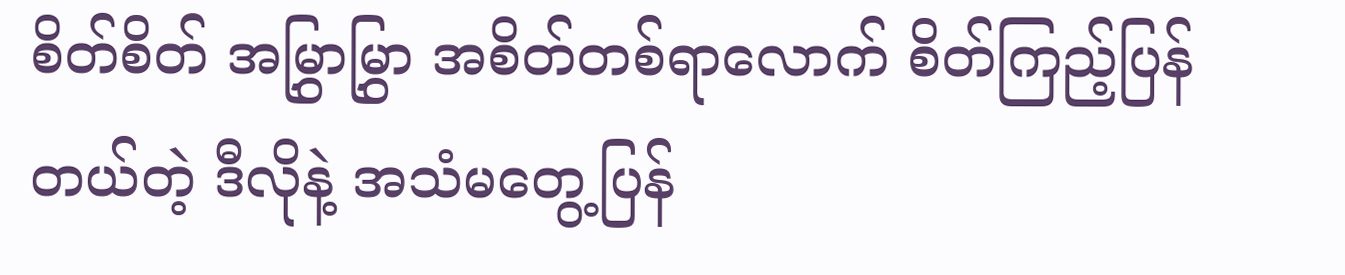စိတ်စိတ် အမြွှာမြွှာ အစိတ်တစ်ရာလောက် စိတ်ကြည့်ပြန်တယ်တဲ့ ဒီလိုနဲ့ အသံမတွေ့ပြန်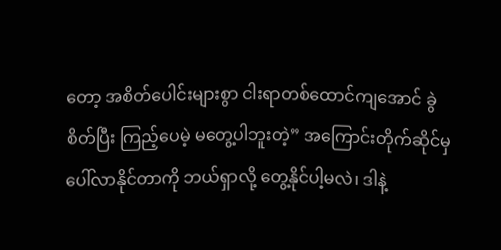တော့ အစိတ်ပေါင်းများစွာ ငါးရာတစ်ထောင်ကျအောင် ခွဲစိတ်ပြီး ကြည့်ပေမဲ့ မတွေ့ပါဘူးတဲ့” အကြောင်းတိုက်ဆိုင်မှ ပေါ်လာနိုင်တာကို ဘယ်ရှာလို့ တွေ့နိုင်ပါ့မလဲ၊ ဒါနဲ့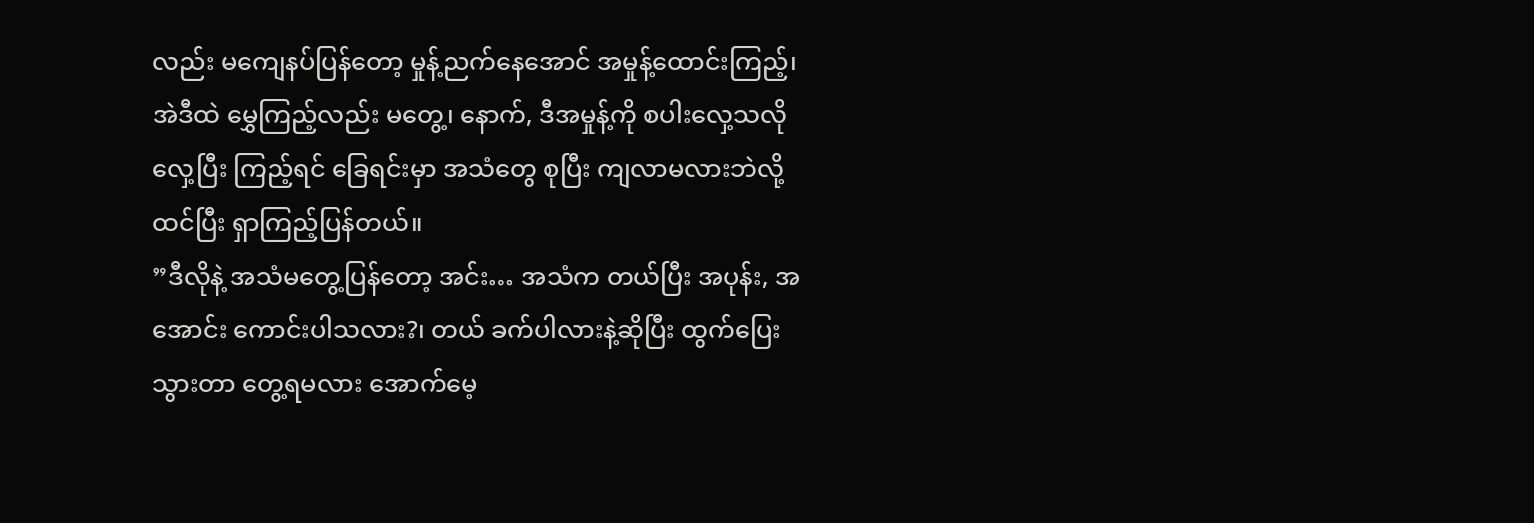လည်း မကျေနပ်ပြန်တော့ မှုန့်ညက်နေအောင် အမှုန့်ထောင်းကြည့်၊ အဲဒီထဲ မွှေကြည့်လည်း မတွေ့၊ နောက်, ဒီအမှုန့်ကို စပါးလှေ့သလို လှေ့ပြီး ကြည့်ရင် ခြေရင်းမှာ အသံတွေ စုပြီး ကျလာမလားဘဲလို့ ထင်ပြီး ရှာကြည့်ပြန်တယ်။
”ဒီလိုနဲ့ အသံမတွေ့ပြန်တော့ အင်း… အသံက တယ်ပြီး အပုန်း, အအောင်း ကောင်းပါသလား?၊ တယ် ခက်ပါလားနဲ့ဆိုပြီး ထွက်ပြေးသွားတာ တွေ့ရမလား အောက်မေ့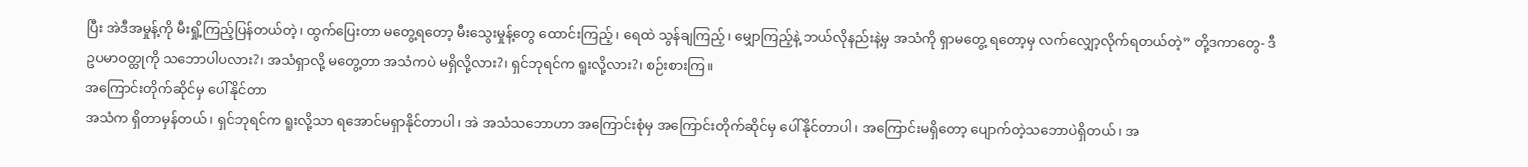ပြီး အဲဒီအမှုန့်ကို မီးရှို့ကြည့်ပြန်တယ်တဲ့၊ ထွက်ပြေးတာ မတွေ့ရတော့ မီးသွေးမှုန့်တွေ ထောင်းကြည့်၊ ရေထဲ သွန်ချကြည့်၊ မျှောကြည့်နဲ့ ဘယ်လိုနည်းနဲ့မှ အသံကို ရှာမတွေ့ ရတော့မှ လက်လျှော့လိုက်ရတယ်တဲ့” တို့ဒကာတွေ- ဒီဥပမာဝတ္ထုကို သဘောပါပလား?၊ အသံရှာလို့ မတွေ့တာ အသံကပဲ မရှိလို့လား?၊ ရှင်ဘုရင်က ရူးလို့လား?၊ စဉ်းစားကြ။
အကြောင်းတိုက်ဆိုင်မှ ပေါ်နိုင်တာ
အသံက ရှိတာမှန်တယ်၊ ရှင်ဘုရင်က ရူးလို့သာ ရအောင်မရှာနိုင်တာပါ၊ အဲ အသံသဘောဟာ အကြောင်းစုံမှ အကြောင်းတိုက်ဆိုင်မှ ပေါ်နိုင်တာပါ၊ အကြောင်းမရှိတော့ ပျောက်တဲ့သဘောပဲရှိတယ်၊ အ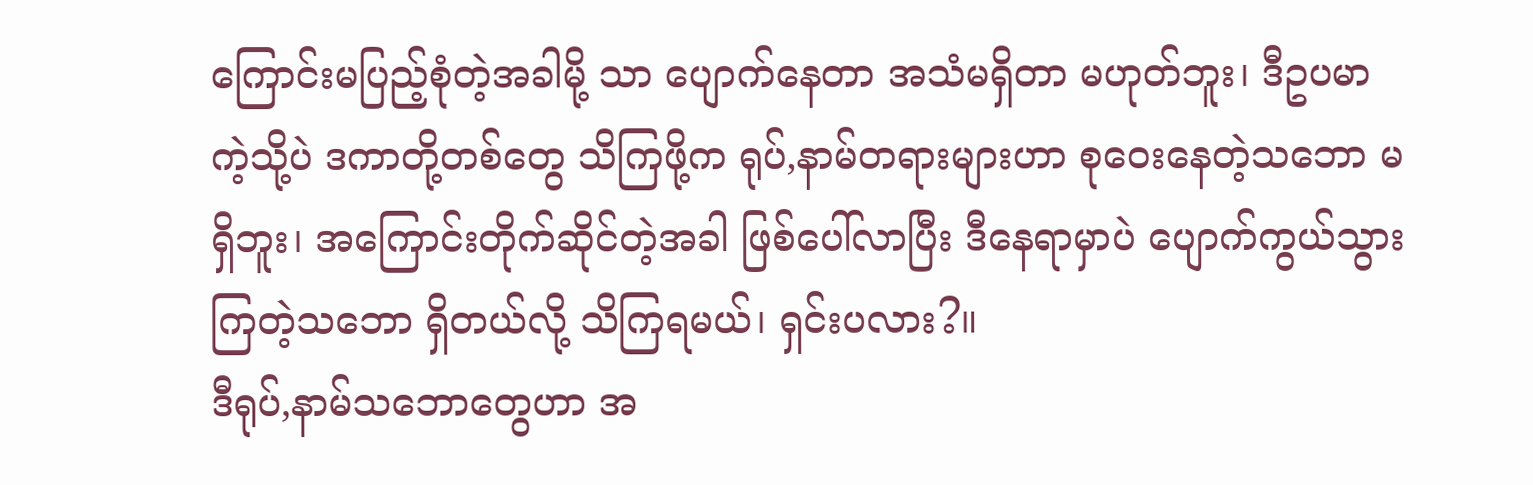ကြောင်းမပြည့်စုံတဲ့အခါမို့ သာ ပျောက်နေတာ အသံမရှိတာ မဟုတ်ဘူး၊ ဒီဥပမာကဲ့သို့ပဲ ဒကာတို့တစ်တွေ သိကြဖို့က ရုပ်,နာမ်တရားများဟာ စုဝေးနေတဲ့သဘော မရှိဘူး၊ အကြောင်းတိုက်ဆိုင်တဲ့အခါ ဖြစ်ပေါ်လာပြီး ဒီနေရာမှာပဲ ပျောက်ကွယ်သွားကြတဲ့သဘော ရှိတယ်လို့ သိကြရမယ်၊ ရှင်းပလား?။
ဒီရုပ်,နာမ်သဘောတွေဟာ အ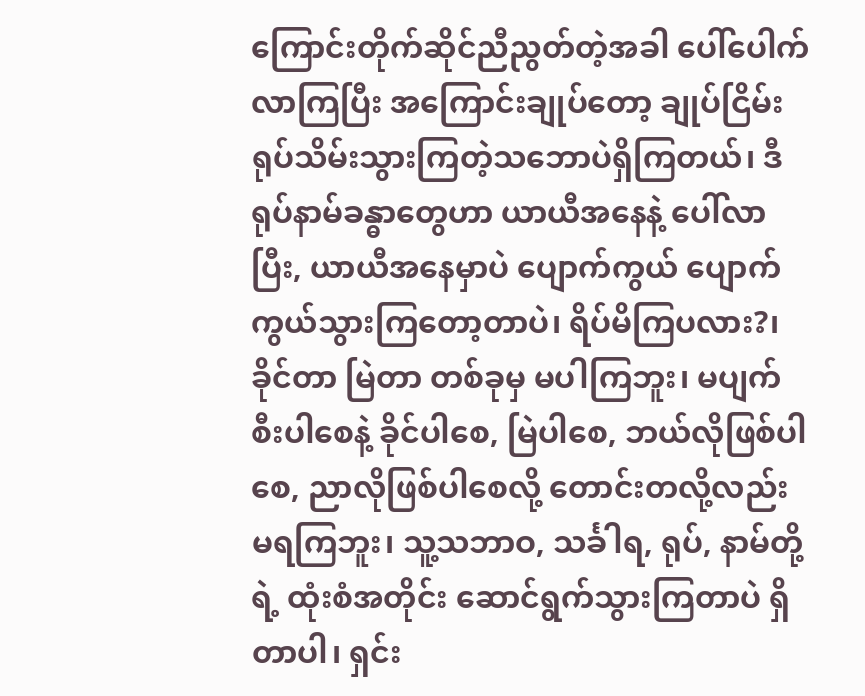ကြောင်းတိုက်ဆိုင်ညီညွတ်တဲ့အခါ ပေါ်ပေါက်လာကြပြီး အကြောင်းချုပ်တော့ ချုပ်ငြိမ်း ရုပ်သိမ်းသွားကြတဲ့သဘောပဲရှိကြတယ်၊ ဒီရုပ်နာမ်ခန္ဓာတွေဟာ ယာယီအနေနဲ့ ပေါ်လာပြီး, ယာယီအနေမှာပဲ ပျောက်ကွယ် ပျောက်ကွယ်သွားကြတော့တာပဲ၊ ရိပ်မိကြပလား?၊ ခိုင်တာ မြဲတာ တစ်ခုမှ မပါကြဘူး၊ မပျက်စီးပါစေနဲ့ ခိုင်ပါစေ, မြဲပါစေ, ဘယ်လိုဖြစ်ပါစေ, ညာလိုဖြစ်ပါစေလို့ တောင်းတလို့လည်း မရကြဘူး၊ သူ့သဘာဝ, သင်္ခါရ, ရုပ်, နာမ်တို့ရဲ့ ထုံးစံအတိုင်း ဆောင်ရွက်သွားကြတာပဲ ရှိတာပါ၊ ရှင်း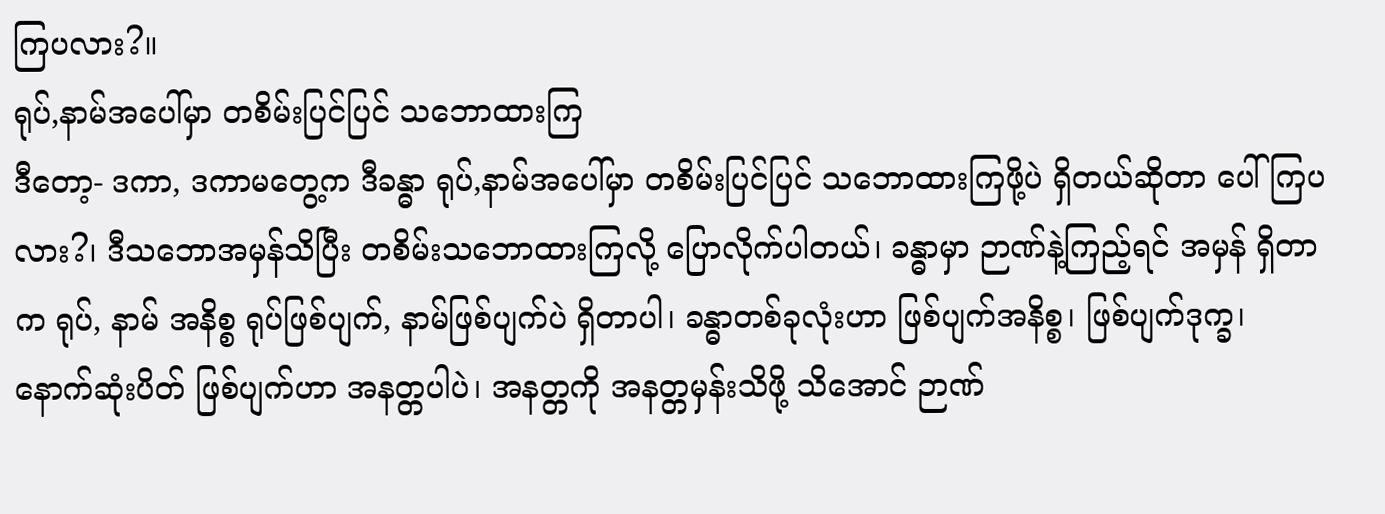ကြပလား?။
ရုပ်,နာမ်အပေါ်မှာ တစိမ်းပြင်ပြင် သဘောထားကြ
ဒီတော့- ဒကာ, ဒကာမတွေ့က ဒီခန္ဓာ ရုပ်,နာမ်အပေါ်မှာ တစိမ်းပြင်ပြင် သဘောထားကြဖို့ပဲ ရှိတယ်ဆိုတာ ပေါ်ကြပလား?၊ ဒီသဘောအမှန်သိပြီး တစိမ်းသဘောထားကြလို့ ပြောလိုက်ပါတယ်၊ ခန္ဓာမှာ ဉာဏ်နဲ့ကြည့်ရင် အမှန် ရှိတာက ရုပ်, နာမ် အနိစ္စ ရုပ်ဖြစ်ပျက်, နာမ်ဖြစ်ပျက်ပဲ ရှိတာပါ၊ ခန္ဓာတစ်ခုလုံးဟာ ဖြစ်ပျက်အနိစ္စ၊ ဖြစ်ပျက်ဒုက္ခ၊ နောက်ဆုံးပိတ် ဖြစ်ပျက်ဟာ အနတ္တပါပဲ၊ အနတ္တကို အနတ္တမှန်းသိဖို့ သိအောင် ဉာဏ်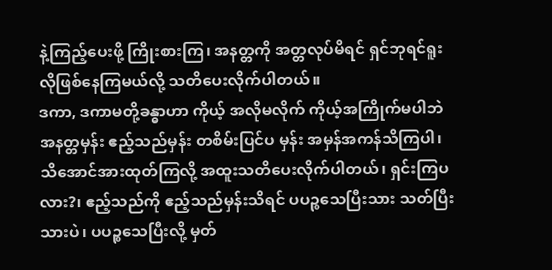နဲ့ကြည့်ပေးဖို့ ကြိုးစားကြ၊ အနတ္တကို အတ္တလုပ်မိရင် ရှင်ဘုရင်ရူးလိုဖြစ်နေကြမယ်လို့ သတိပေးလိုက်ပါတယ်။
ဒကာ, ဒကာမတို့ခန္ဓာဟာ ကိုယ့် အလိုမလိုက် ကိုယ့်အကြိုက်မပါဘဲ အနတ္တမှန်း ဧည့်သည်မှန်း တစိမ်းပြင်ပ မှန်း အမှန်အကန်သိကြပါ၊ သိအောင်အားထုတ်ကြလို့ အထူးသတိပေးလိုက်ပါတယ်၊ ရှင်းကြပလား?၊ ဧည့်သည်ကို ဧည့်သည်မှန်းသိရင် ပပဉ္စသေပြီးသား သတ်ပြီးသားပဲ၊ ပပဉ္စသေပြီးလို့ မှတ်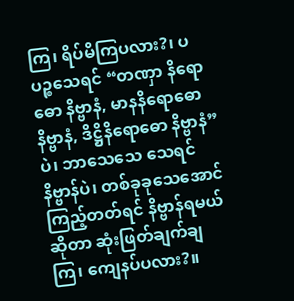ကြ၊ ရိပ်မိကြပလား?၊ ပပဉ္စသေရင် “တဏှာ နိရောဓော နိဗ္ဗာနံ, မာနနိရောဓော နိဗ္ဗာနံ, ဒိဋ္ဌိနိရောဓော နိဗ္ဗာနံ”ပဲ၊ ဘာသေသေ သေရင် နိဗ္ဗာန်ပဲ၊ တစ်ခုခုသေအောင် ကြည့်တတ်ရင် နိဗ္ဗာန်ရမယ်ဆိုတာ ဆုံးဖြတ်ချက်ချကြ၊ ကျေနပ်ပလား?။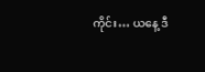ကိုင်း… ယနေ့ ဒီ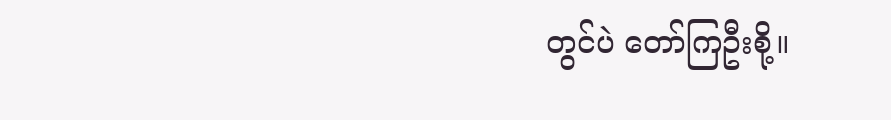တွင်ပဲ တော်ကြဦးစို့။